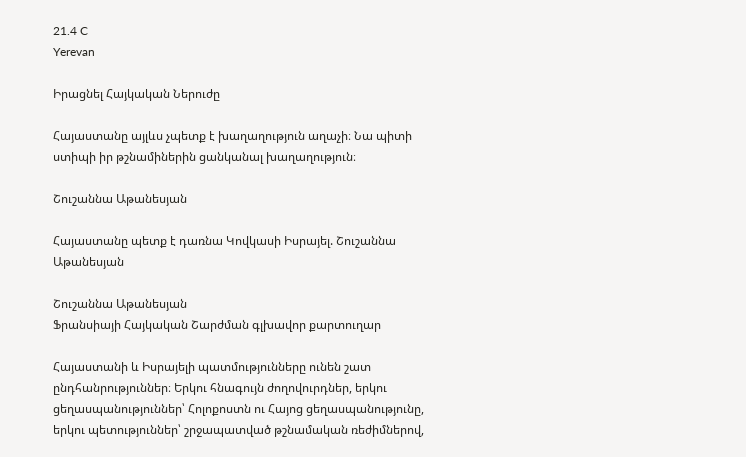21.4 C
Yerevan

Իրացնել Հայկական Ներուժը

Հայաստանը այլևս չպետք է խաղաղություն աղաչի։ Նա պիտի ստիպի իր թշնամիներին ցանկանալ խաղաղություն։

Շուշաննա Աթանեսյան

Հայաստանը պետք է դառնա Կովկասի Իսրայել. Շուշաննա Աթանեսյան

Շուշաննա Աթանեսյան
Ֆրանսիայի Հայկական Շարժման գլխավոր քարտուղար

Հայաստանի և Իսրայելի պատմությունները ունեն շատ ընդհանրություններ։ Երկու հնագույն ժողովուրդներ, երկու ցեղասպանություններ՝ Հոլոքոստն ու Հայոց ցեղասպանությունը, երկու պետություններ՝ շրջապատված թշնամական ռեժիմներով,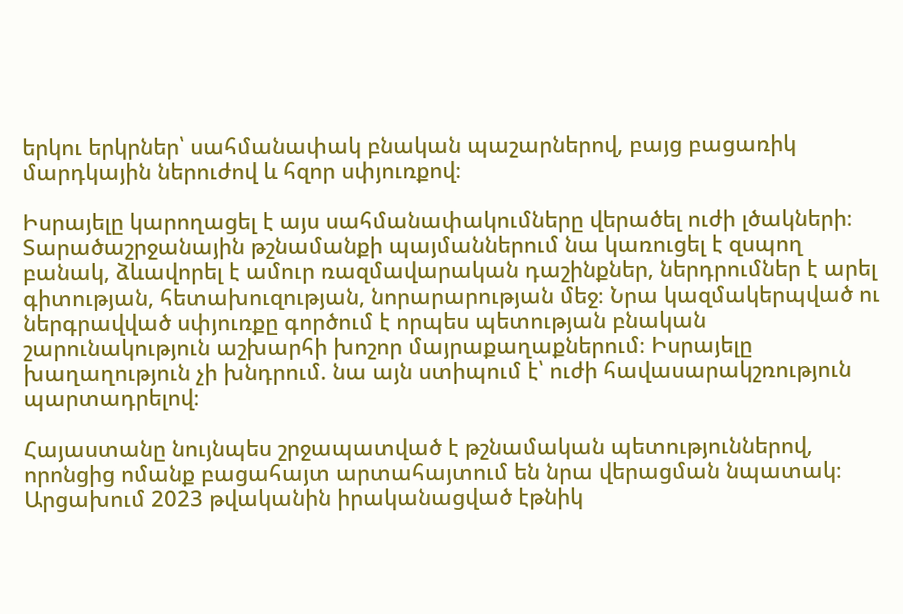երկու երկրներ՝ սահմանափակ բնական պաշարներով, բայց բացառիկ մարդկային ներուժով և հզոր սփյուռքով։

Իսրայելը կարողացել է այս սահմանափակումները վերածել ուժի լծակների։ Տարածաշրջանային թշնամանքի պայմաններում նա կառուցել է զսպող բանակ, ձևավորել է ամուր ռազմավարական դաշինքներ, ներդրումներ է արել գիտության, հետախուզության, նորարարության մեջ։ Նրա կազմակերպված ու ներգրավված սփյուռքը գործում է որպես պետության բնական շարունակություն աշխարհի խոշոր մայրաքաղաքներում։ Իսրայելը խաղաղություն չի խնդրում. նա այն ստիպում է՝ ուժի հավասարակշռություն պարտադրելով։

Հայաստանը նույնպես շրջապատված է թշնամական պետություններով, որոնցից ոմանք բացահայտ արտահայտում են նրա վերացման նպատակ։ Արցախում 2023 թվականին իրականացված էթնիկ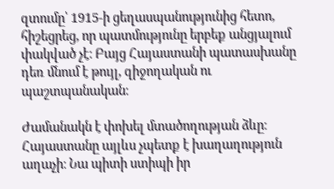զտումը՝ 1915‑ի ցեղասպանությունից հետո, հիշեցրեց, որ պատմությունը երբեք անցյալում փակված չէ։ Բայց Հայաստանի պատասխանը դեռ մնում է թույլ, զիջողական ու պաշտպանական։

Ժամանակն է փոխել մտածողության ձևը։ Հայաստանը այլևս չպետք է խաղաղություն աղաչի։ Նա պիտի ստիպի իր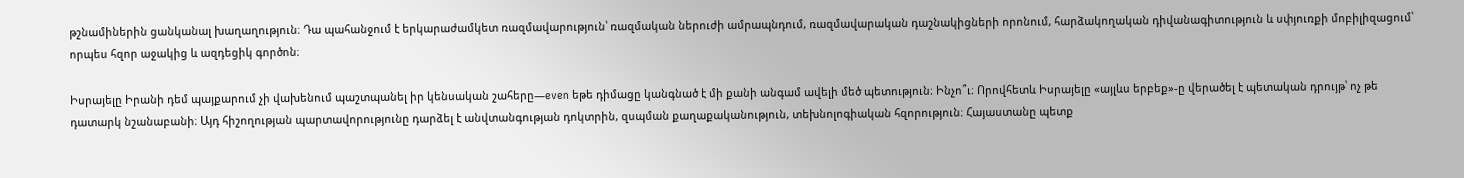թշնամիներին ցանկանալ խաղաղություն։ Դա պահանջում է երկարաժամկետ ռազմավարություն՝ ռազմական ներուժի ամրապնդում, ռազմավարական դաշնակիցների որոնում, հարձակողական դիվանագիտություն և սփյուռքի մոբիլիզացում՝ որպես հզոր աջակից և ազդեցիկ գործոն։

Իսրայելը Իրանի դեմ պայքարում չի վախենում պաշտպանել իր կենսական շահերը—even եթե դիմացը կանգնած է մի քանի անգամ ավելի մեծ պետություն։ Ինչո՞ւ։ Որովհետև Իսրայելը «այլևս երբեք»-ը վերածել է պետական դրույթ՝ ոչ թե դատարկ նշանաբանի։ Այդ հիշողության պարտավորությունը դարձել է անվտանգության դոկտրին, զսպման քաղաքականություն, տեխնոլոգիական հզորություն։ Հայաստանը պետք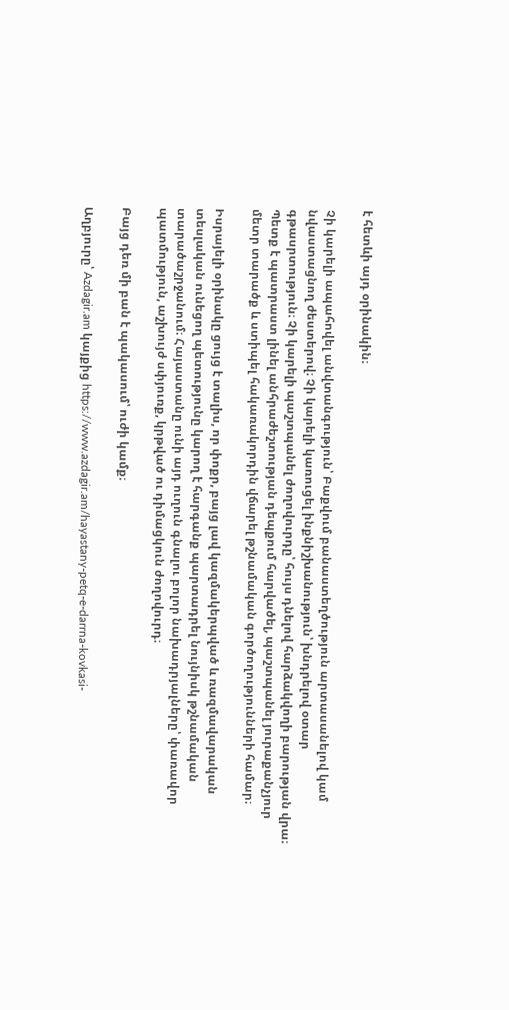է հետևի այդ օրինակին։

Չի կարելի ապահովել անվտանգություն՝ Բաքվում բանաստեղծություն արտասանելով կամ նվաստացնող ժեստերով։ Չի կարելի կառուցել ինքնիշխանություն՝ խնդրելով օտար գթասրտություն։ Չի կարելի պաշտպանել ժողովուրդը՝ հույս դնելով հարձակվողի բարության վրա։ Պետք է պատրաստ լինել անհրաժեշտության դեպքում հարվածել, պաշտպանել յուրաքանչյուր մետր տարածք և ստիպել հակառակորդին վճարել թշնամական գործողությունների համար։

Իսրայելի օրինակը ցույց է տալիս, որ փոքր, բայց լավ կազմակերպված և ռազմավարական տեսլական ունեցող պետությունը կարող է հարգանք պարտադրել նույնիսկ թշնամական տարածաշրջանում։ Հայաստանը ունի այդ ուղուն գնալու բոլոր նախադրյալները՝ փառավոր պատմություն, աշխույժ սփյուռք, կրթված ու դիմացկուն ժողովուրդ։

Բայց դեռ մի բան է պակասում՝ ուժի կամք։

Աղբյուրը՝ Azdagir.am կայքից https://www.azdagir.am/hayastany-petq-e-darrna-kovkasi-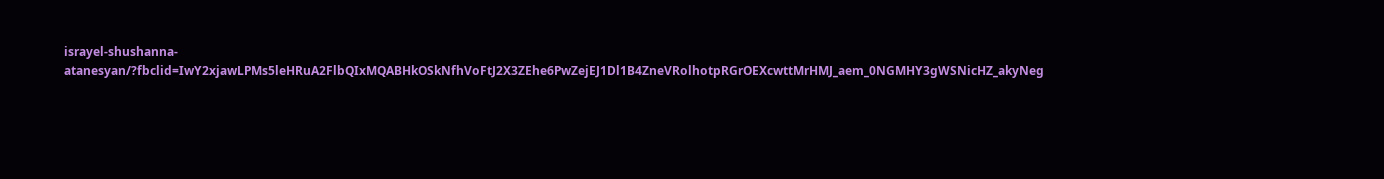israyel-shushanna-atanesyan/?fbclid=IwY2xjawLPMs5leHRuA2FlbQIxMQABHkOSkNfhVoFtJ2X3ZEhe6PwZejEJ1Dl1B4ZneVRolhotpRGrOEXcwttMrHMJ_aem_0NGMHY3gWSNicHZ_akyNeg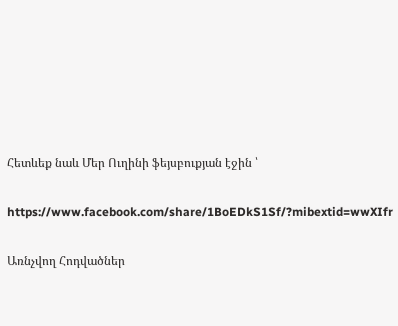Հետևեք նաև Մեր Ուղինի ֆեյսբուքյան էջին ՝

https://www.facebook.com/share/1BoEDkS1Sf/?mibextid=wwXIfr

Առնչվող Հոդվածներ